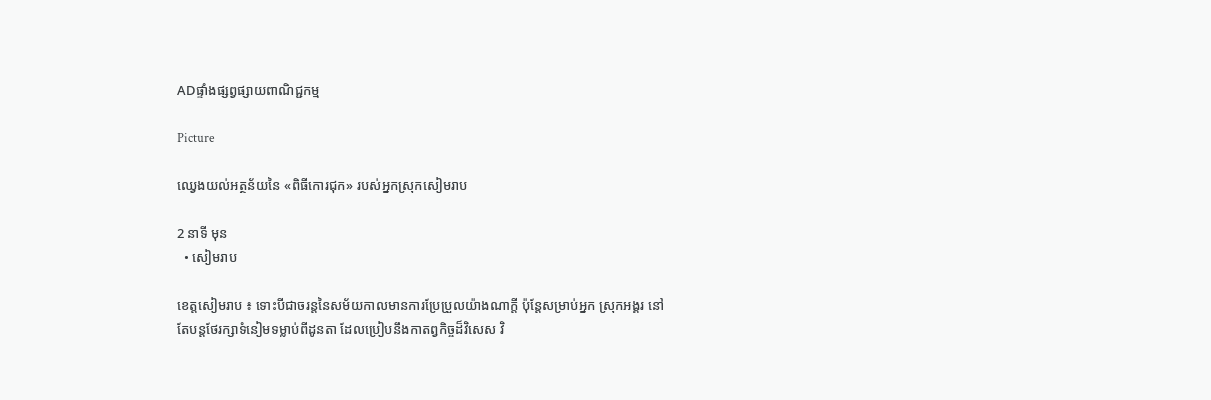ADផ្ទាំងផ្សព្វផ្សាយពាណិជ្ជកម្ម

Picture

ឈ្វេងយល់អត្ថន័យនៃ «ពិធីកោរជុក» របស់អ្នកស្រុកសៀមរាប

2 នាទី មុន
  • សៀមរាប

ខេត្តសៀមរាប ៖ ទោះបីជាចរន្តនៃសម័យកាលមានការប្រែប្រួលយ៉ាងណាក្តី ប៉ុន្តែសម្រាប់អ្នក ស្រុកអង្គរ នៅតែបន្តថែរក្សាទំនៀមទម្លាប់ពីដូនតា ដែលប្រៀបនឹងកាតព្វកិច្ចដ៏វិសេស វិ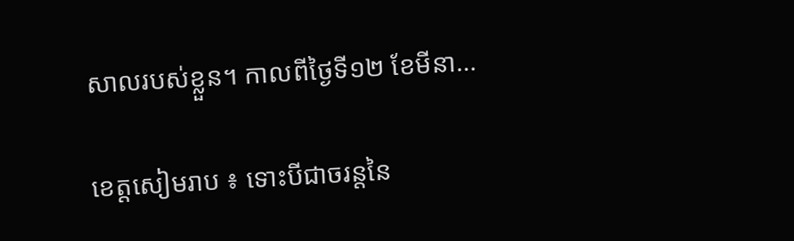សាលរបស់ខ្លួន។ កាលពីថ្ងៃទី១២ ខែមីនា…

ខេត្តសៀមរាប ៖ ទោះបីជាចរន្តនៃ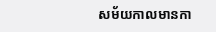សម័យកាលមានកា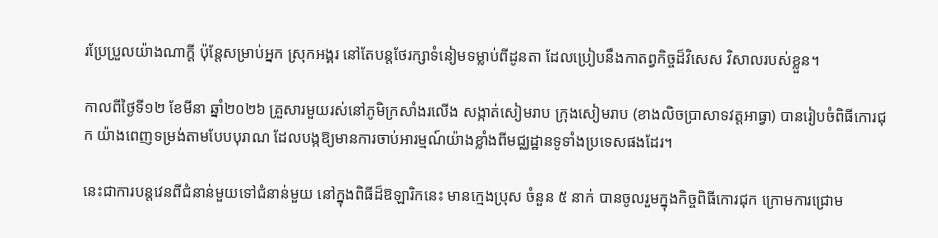រប្រែប្រួលយ៉ាងណាក្តី ប៉ុន្តែសម្រាប់អ្នក ស្រុកអង្គរ នៅតែបន្តថែរក្សាទំនៀមទម្លាប់ពីដូនតា ដែលប្រៀបនឹងកាតព្វកិច្ចដ៏វិសេស វិសាលរបស់ខ្លួន។

កាលពីថ្ងៃទី១២ ខែមីនា ឆ្នាំ២០២៦ គ្រួសារមួយរស់នៅភូមិក្រសាំងរលើង សង្កាត់សៀមរាប ក្រុងសៀមរាប (ខាងលិចប្រាសាទវត្តអាធ្វា) បានរៀបចំពិធីកោរជុក យ៉ាងពេញទម្រង់តាមបែបបុរាណ ដែលបង្កឱ្យមានការចាប់អារម្មណ៍យ៉ាងខ្លាំងពីមជ្ឈដ្ឋានទូទាំងប្រទេសផងដែរ។

នេះជាការបន្តវេនពីជំនាន់មួយទៅជំនាន់មួយ នៅក្នុងពិធីដ៏ឱឡារិកនេះ មានក្មេងប្រុស ចំនួន ៥ នាក់ បានចូលរួមក្នុងកិច្ចពិធីកោរជុក ក្រោមការជ្រោម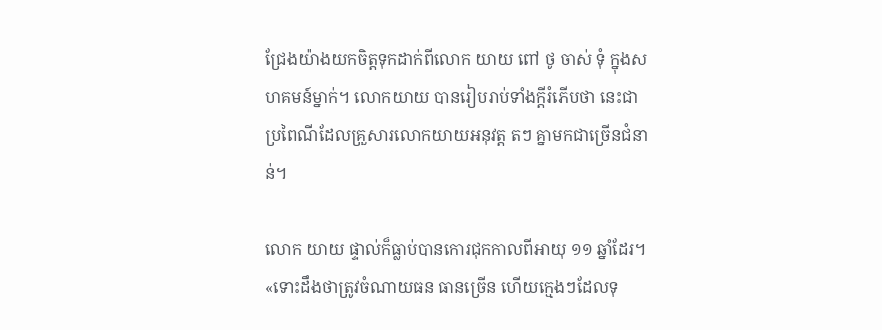ជ្រែងយ៉ាងយកចិត្តទុកដាក់ពីលោក យាយ ពៅ ថូ ចាស់ ទុំ ក្នុងសហគមន៍ម្នាក់។ លោកយាយ បានរៀបរាប់ទាំងក្តីរំភើបថា នេះជាប្រពៃណីដែលគ្រួសារលោកយាយអនុវត្ត តៗ គ្នាមកជាច្រើនជំនាន់។

លោក យាយ ផ្ទាល់ក៏ធ្លាប់បានកោរជុកកាលពីអាយុ ១១ ឆ្នាំដែរ។ «ទោះដឹងថាត្រូវចំណាយធន ធានច្រើន ហើយក្មេងៗដែលទុ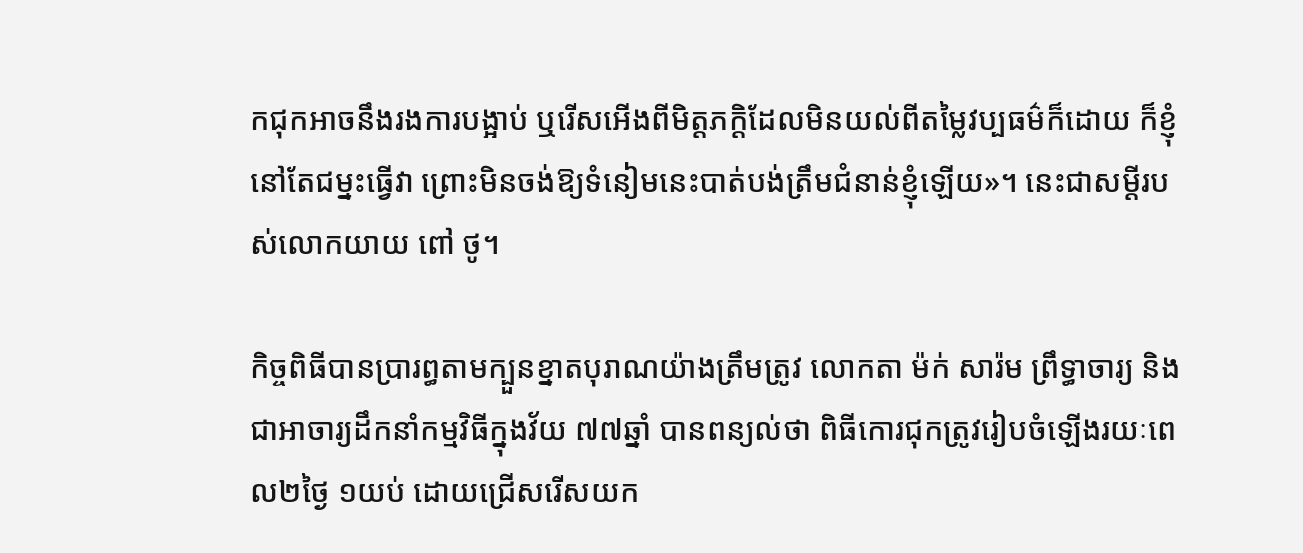កជុកអាចនឹងរងការបង្អាប់ ឬរើសអើងពីមិត្តភក្តិដែលមិនយល់ពីតម្លៃវប្បធម៌ក៏ដោយ ក៏ខ្ញុំនៅតែជម្នះធ្វើវា ព្រោះមិនចង់ឱ្យទំនៀមនេះបាត់បង់ត្រឹមជំនាន់ខ្ញុំឡើយ»។ នេះជាសម្តីរបស់លោកយាយ ពៅ ថូ។

កិច្ចពិធីបានប្រារព្ធតាមក្បួនខ្នាតបុរាណយ៉ាងត្រឹមត្រូវ លោកតា ម៉ក់ សារ៉ម ព្រឹទ្ធាចារ្យ និង ជាអាចារ្យដឹកនាំកម្មវិធីក្នុងវ័យ ៧៧ឆ្នាំ បានពន្យល់ថា ពិធីកោរជុកត្រូវរៀបចំឡើងរយៈពេល២ថ្ងៃ ១យប់ ដោយជ្រើសរើសយក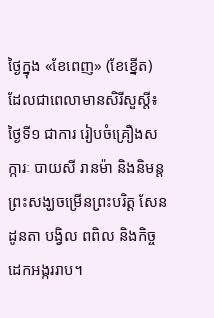ថ្ងៃក្នុង «ខែពេញ» (ខែខ្នើត) ដែលជាពេលាមានសិរីសួស្តី៖ ថ្ងៃទី១ ជាការ រៀបចំគ្រឿងសក្ការៈ បាយសី រានម៉ា និងនិមន្តព្រះសង្ឃចម្រើនព្រះបរិត្ត សែនដូនតា បង្វិល ពពិល និងកិច្ចដេកអង្កររាប។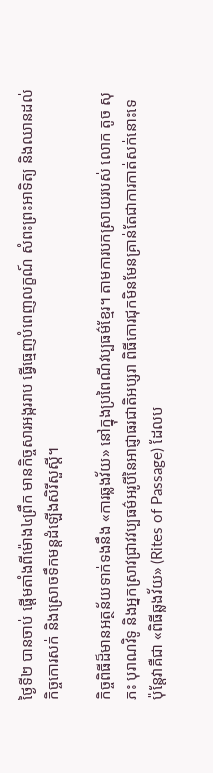ថ្ងៃទី២ បានចាប់ ផ្តើមតាំងពីម៉ោង៤ព្រឹក មានកិច្ចសារអង្កររាប ធ្វើធ្មេញបំពេញលក្ខណ៍ សំពះព្រះអាទិត្យ និងឈានដល់កិច្ចកោរសក់ និងស្រោចទឹកមន្តដំឡើងសិរីសួស្តី។

កិច្ចពិធីដ៏មានអត្ថន័យទាក់ទងនឹង «ការឆ្លងវ័យ» នៅក្នុងប្រពៃណីវប្បធម៌ខ្មែរ។ តាមការបកស្រាយរបស់ លោក តូច សុភះ បុរាណវិទូ និងអ្នកស្រាវជ្រាវវប្បធម៌អរូបីនៃអាជ្ញាធរជាតិអប្សរា ពិធីកោរជុកមិនមែនគ្រាន់តែជាការកាត់សក់នោះទេ ប៉ុន្តែវាគឺជា «ពិធីឆ្លងវ័យ» (Rites of Passage) ដែលប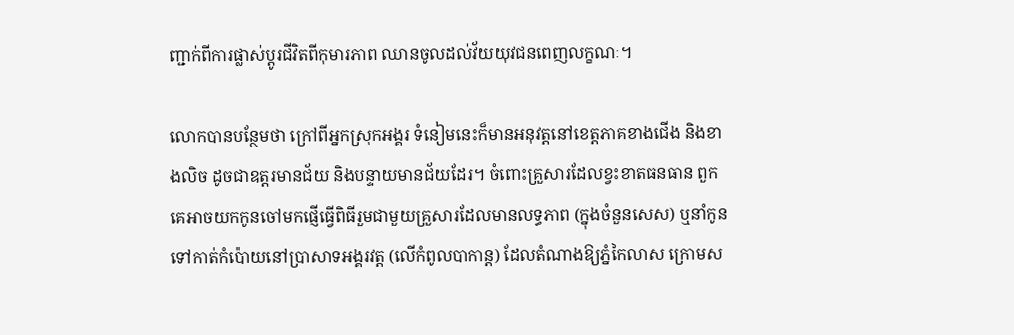ញ្ជាក់ពីការផ្លាស់ប្តូរជីវិតពីកុមារភាព ឈានចូលដល់វ័យយុវជនពេញលក្ខណៈ។

លោកបានបន្ថែមថា ក្រៅពីអ្នកស្រុកអង្គរ ទំនៀមនេះក៏មានអនុវត្តនៅខេត្តភាគខាងជើង និងខាងលិច ដូចជាឧត្តរមានជ័យ និងបន្ទាយមានជ័យដែរ។ ចំពោះគ្រួសារដែលខ្វះខាតធនធាន ពួកគេអាចយកកូនចៅមកផ្ញើធ្វើពិធីរួមជាមួយគ្រួសារដែលមានលទ្ធភាព (ក្នុងចំនួនសេស) ឬនាំកូនទៅកាត់កំប៉ោយនៅប្រាសាទអង្គរវត្ត (លើកំពូលបាកាន្ត) ដែលតំណាងឱ្យភ្នំកៃលាស ក្រោមស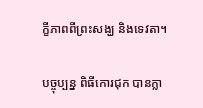ក្ខីភាពពីព្រះសង្ឃ និងទេវតា។

បច្ចុប្បន្ន ពិធីកោរជុក បានក្លា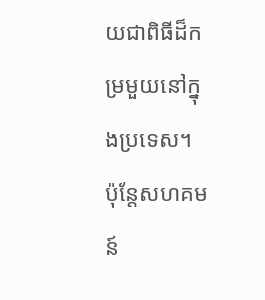យជាពិធីដ៏កម្រមួយនៅក្នុងប្រទេស។ ប៉ុន្តែសហគមន៍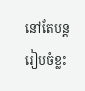នៅតែបន្តរៀបចំខ្លះ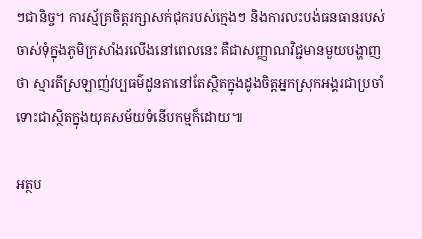ៗជានិច្ច។ ការស្ម័គ្រចិត្តរក្សាសក់ជុករបស់ក្មេងៗ និងការលះបង់ធនធានរបស់ចាស់ទុំក្នុងភូមិក្រសាំងរលើងនៅពេលនេះ គឺជាសញ្ញាណវិជ្ជមានមួយបង្ហាញថា ស្មារតីស្រឡាញ់វប្បធម៌ដូនតានៅតែស្ថិតក្នុងដូងចិត្តអ្នកស្រុកអង្គរជាប្រចាំ ទោះជាស្ថិតក្នុងយុគសម័យទំនើបកម្មក៏ដោយ៕

អត្ថប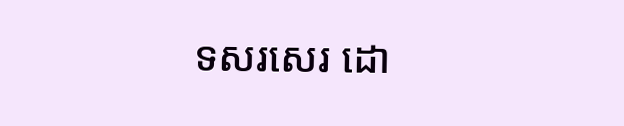ទសរសេរ ដោ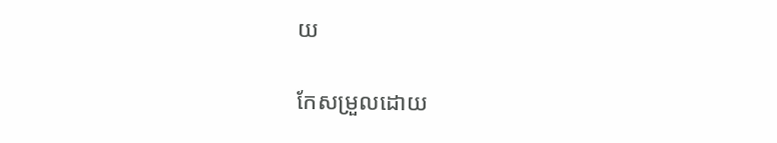យ

កែសម្រួលដោយ